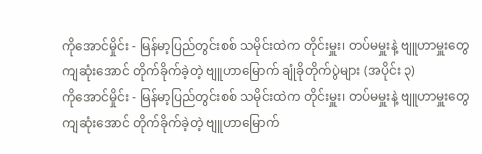ကိုအောင်မှိုင်း - မြန်မာ့ပြည်တွင်းစစ် သမိုင်းထဲက တိုင်းမှူး၊ တပ်မမှူးနဲ့ ဗျူဟာမှူးတွေ ကျဆုံးအောင် တိုက်ခိုက်ခဲ့တဲ့ ဗျူဟာမြောက် ချုံခိုတိုက်ပွဲများ (အပိုင်း ၃)
ကိုအောင်မှိုင်း - မြန်မာ့ပြည်တွင်းစစ် သမိုင်းထဲက တိုင်းမှူး၊ တပ်မမှူးနဲ့ ဗျူဟာမှူးတွေ ကျဆုံးအောင် တိုက်ခိုက်ခဲ့တဲ့ ဗျူဟာမြောက်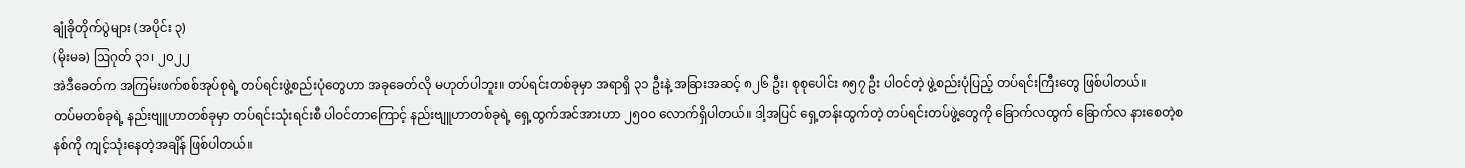ချုံခိုတိုက်ပွဲများ (အပိုင်း ၃)
(မိုးမခ) ဩဂုတ် ၃၁၊ ၂၀၂၂
အဲဒီခေတ်က အကြမ်းဖက်စစ်အုပ်စုရဲ့ တပ်ရင်းဖွဲ့စည်းပုံတွေဟာ အခုခေတ်လို မဟုတ်ပါဘူး။ တပ်ရင်းတစ်ခုမှာ အရာရှိ ၃၁ ဦးနဲ့ အခြားအဆင့် ၈၂၆ ဦး၊ စုစုပေါင်း ၈၅၇ ဦး ပါဝင်တဲ့ ဖွဲ့စည်းပုံပြည့် တပ်ရင်းကြီးတွေ ဖြစ်ပါတယ်။
တပ်မတစ်ခုရဲ့ နည်းဗျူဟာတစ်ခုမှာ တပ်ရင်းသုံးရင်းစီ ပါဝင်တာကြောင့် နည်းဗျူဟာတစ်ခုရဲ့ ရှေ့ထွက်အင်အားဟာ ၂၅၀၀ လောက်ရှိပါတယ်။ ဒါ့အပြင် ရှေ့တန်းထွက်တဲ့ တပ်ရင်းတပ်ဖွဲ့တွေကို ခြောက်လထွက် ခြောက်လ နားစေတဲ့စနစ်ကို ကျင့်သုံးနေတဲ့အချိန် ဖြစ်ပါတယ်။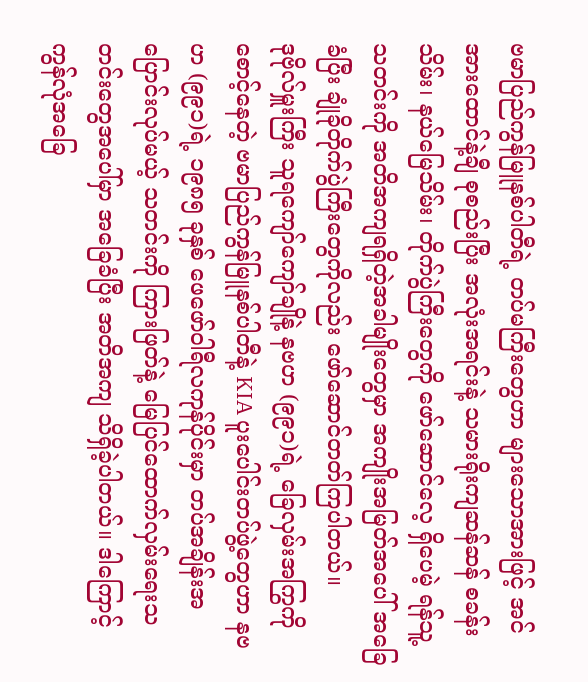ဗမာပြည်ကွန်မြူနစ်ပါတီရဲ့ တပ်မကြီးတွေဟာ များသောအားဖြင့် အင်အားထောင်နဲ့ချီ စုစည်းပြီး အလုံးအရင်းနဲ့ သမားရိုးကျဆန်ဆန် စခန်းသိမ်း၊ နယ်မြေသိမ်း၊ တိုက်ပွဲကြီးတွေကို ဖော်ဆောင်လေ့ ရှိပေမဲ့ ရန်သူ့ သတင်းကို အတိအကျရရှိတဲ့အခါမျိုးတွေမှာ အကျိုးအမြတ်အပေါ် အခြေခံပြီး ချုံခိုတိုက်ပွဲကြီးတွေကိုလည်း ဖော်ဆောင်တတ်ကြပါတယ်။
ဒုဗိုလ်မှူးကြီး သူရကျော်ကျော်ချိုနဲ့ နဗဟ (၉၉၁)ရဲ့ ခြေလှမ်းအကြွကို စောင့်နေတဲ့ ဗမာပြည်ကွန်မြူနစ်ပါတီနဲ့ KIA ပူးပေါင်းတပ်ဖွဲ့တွေဟာ နဗဟ (၉၉၁)ရဲ့ ၁၉၈၅ ခုနှစ် ဖေဖော်ဝါရီလကုန်ပိုင်းမှာ တပ်အချိန်းအပြောင်းလုပ်မယ့် သတင်းကို ကြားဖြတ်နဲ့ မြေပြင်ထောက်လှမ်းရေးသတင်းတွေအပေါ်မှာ အခြေခံပြီး အတိအကျ သိရှိခဲ့ပါတယ်။ ဒါကြောင့် ကွန်လုံအခြေ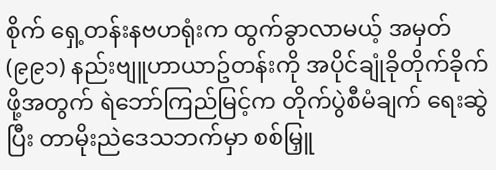စိုက် ရှေ့တန်းနဗဟရုံးက ထွက်ခွာလာမယ့် အမှတ် (၉၉၁) နည်းဗျူဟာယာဥ်တန်းကို အပိုင်ချုံခိုတိုက်ခိုက်ဖို့အတွက် ရဲဘော်ကြည်မြင့်က တိုက်ပွဲစီမံချက် ရေးဆွဲပြီး တာမိုးညဲဒေသဘက်မှာ စစ်မြှူ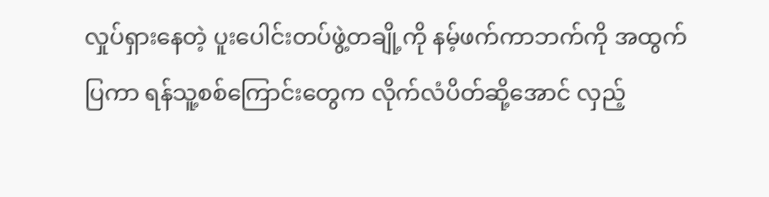လှုပ်ရှားနေတဲ့ ပူးပေါင်းတပ်ဖွဲ့တချို့ကို နမ့်ဖက်ကာဘက်ကို အထွက်ပြကာ ရန်သူ့စစ်ကြောင်းတွေက လိုက်လံပိတ်ဆို့အောင် လှည့်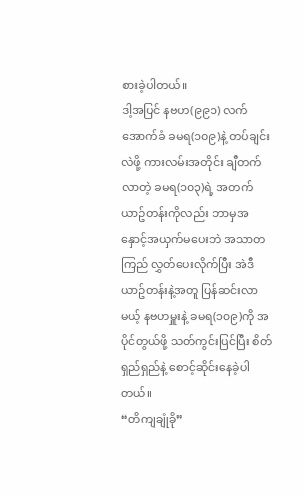စားခဲ့ပါတယ်။
ဒါ့အပြင် နဗဟ(၉၉၁) လက်အောက်ခံ ခမရ(၁၀၉)နဲ့ တပ်ချင်းလဲဖို့ ကားလမ်းအတိုင်း ချီတက်လာတဲ့ ခမရ(၁၀၃)ရဲ့ အတက်ယာဥ်တန်းကိုလည်း ဘာမှအနှောင့်အယှက်မပေးဘဲ အသာတကြည် လွှတ်ပေးလိုက်ပြီး အဲဒီယာဥ်တန်းနဲ့အတူ ပြန်ဆင်းလာမယ့် နဗဟမှူးနဲ့ ခမရ(၁၀၉)ကို အပိုင်တွယ်ဖို့ သတ်ကွင်းပြင်ပြီး စိတ်ရှည်ရှည်နဲ့ စောင့်ဆိုင်းနေခဲ့ပါတယ်။
“တိကျချုံခို”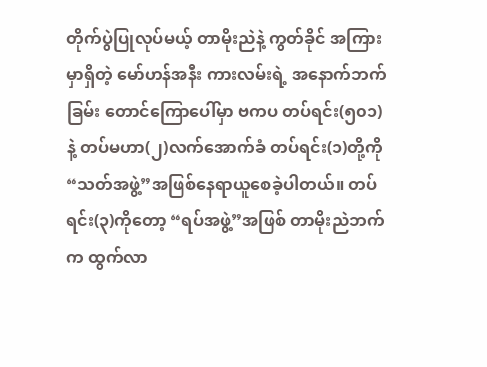တိုက်ပွဲပြုလုပ်မယ့် တာမိုးညဲနဲ့ ကွတ်ခိုင် အကြားမှာရှိတဲ့ မော်ဟန်အနီး ကားလမ်းရဲ့ အနောက်ဘက်ခြမ်း တောင်ကြောပေါ်မှာ ဗကပ တပ်ရင်း(၅၀၁)နဲ့ တပ်မဟာ(၂)လက်အောက်ခံ တပ်ရင်း(၁)တို့ကို “သတ်အဖွဲ့”အဖြစ်နေရာယူစေခဲ့ပါတယ်။ တပ်ရင်း(၃)ကိုတော့ “ရပ်အဖွဲ့”အဖြစ် တာမိုးညဲဘက်က ထွက်လာ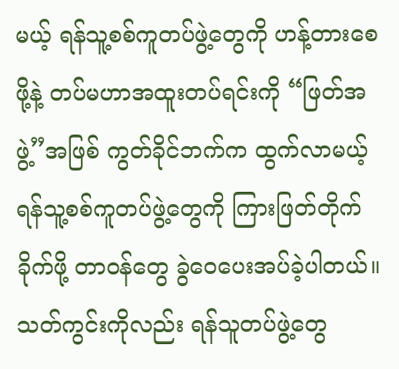မယ့် ရန်သူ့စစ်ကူတပ်ဖွဲ့တွေကို ဟန့်တားစေဖို့နဲ့ တပ်မဟာအထူးတပ်ရင်းကို “ဖြတ်အဖွဲ့”အဖြစ် ကွတ်ခိုင်ဘက်က ထွက်လာမယ့် ရန်သူ့စစ်ကူတပ်ဖွဲ့တွေကို ကြားဖြတ်တိုက်ခိုက်ဖို့ တာဝန်တွေ ခွဲဝေပေးအပ်ခဲ့ပါတယ်။
သတ်ကွင်းကိုလည်း ရန်သူတပ်ဖွဲ့တွေ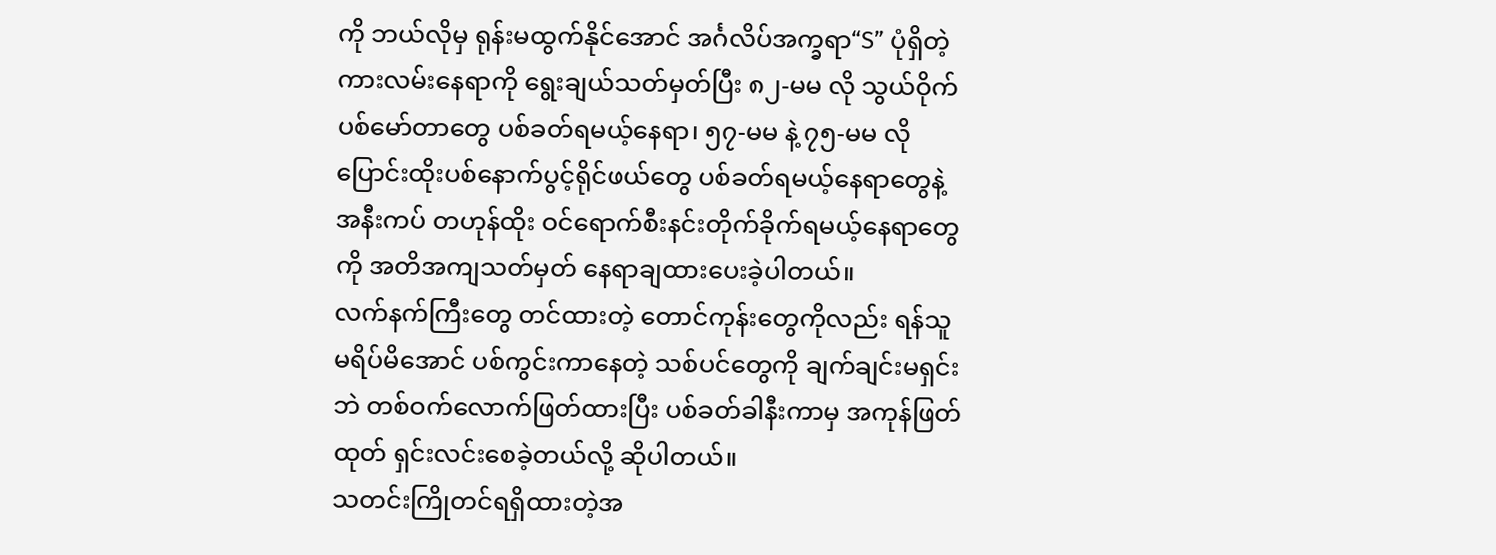ကို ဘယ်လိုမှ ရုန်းမထွက်နိုင်အောင် အင်္ဂလိပ်အက္ခရာ“S” ပုံရှိတဲ့ ကားလမ်းနေရာကို ရွေးချယ်သတ်မှတ်ပြီး ၈၂-မမ လို သွယ်ဝိုက်ပစ်မော်တာတွေ ပစ်ခတ်ရမယ့်နေရာ၊ ၅၇-မမ နဲ့ ၇၅-မမ လို ပြောင်းထိုးပစ်နောက်ပွင့်ရိုင်ဖယ်တွေ ပစ်ခတ်ရမယ့်နေရာတွေနဲ့ အနီးကပ် တဟုန်ထိုး ဝင်ရောက်စီးနင်းတိုက်ခိုက်ရမယ့်နေရာတွေကို အတိအကျသတ်မှတ် နေရာချထားပေးခဲ့ပါတယ်။
လက်နက်ကြီးတွေ တင်ထားတဲ့ တောင်ကုန်းတွေကိုလည်း ရန်သူ မရိပ်မိအောင် ပစ်ကွင်းကာနေတဲ့ သစ်ပင်တွေကို ချက်ချင်းမရှင်းဘဲ တစ်ဝက်လောက်ဖြတ်ထားပြီး ပစ်ခတ်ခါနီးကာမှ အကုန်ဖြတ်ထုတ် ရှင်းလင်းစေခဲ့တယ်လို့ ဆိုပါတယ်။
သတင်းကြိုတင်ရရှိထားတဲ့အ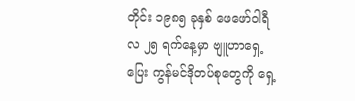တိုင်း ၁၉၈၅ ခုနှစ် ဖေဖော်ဝါရီလ ၂၅ ရက်နေ့မှာ ဗျူဟာရှေ့ပြေး ကွန်မင်ဒိုတပ်စုတွေကို ရှေ့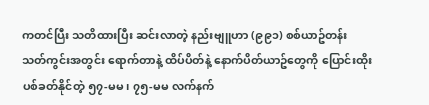ကတင်ပြီး သတိထားပြီး ဆင်းလာတဲ့ နည်းဗျူဟာ (၉၉၁) စစ်ယာဥ်တန်း သတ်ကွင်းအတွင်း ရောက်တာနဲ့ ထိပ်ပိတ်နဲ့ နောက်ပိတ်ယာဥ်တွေကို ပြောင်းထိုးပစ်ခတ်နိုင်တဲ့ ၅၇-မမ၊ ၇၅-မမ လက်နက်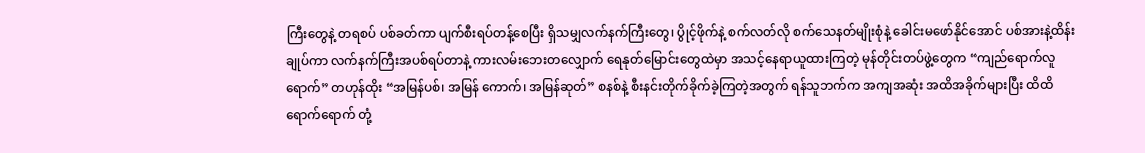ကြီးတွေနဲ့ တရစပ် ပစ်ခတ်ကာ ပျက်စီးရပ်တန့်စေပြီး ရှိသမျှလက်နက်ကြီးတွေ၊ ပွိုင့်ဖိုက်နဲ့ စက်လတ်လို စက်သေနတ်မျိုးစုံနဲ့ ခေါင်းမဖော်နိုင်အောင် ပစ်အားနဲ့ထိန်းချုပ်ကာ လက်နက်ကြီးအပစ်ရပ်တာနဲ့ ကားလမ်းဘေးတလျှောက် ရေနုတ်မြောင်းတွေထဲမှာ အသင့်နေရာယူထားကြတဲ့ မုန်တိုင်းတပ်ဖွဲ့တွေက “ကျည်ရောက်လူရောက်” တဟုန်ထိုး “အမြန်ပစ်၊ အမြန် ကောက်၊ အမြန်ဆုတ်” စနစ်နဲ့ စီးနင်းတိုက်ခိုက်ခဲ့ကြတဲ့အတွက် ရန်သူဘက်က အကျအဆုံး အထိအခိုက်များပြီး ထိထိရောက်ရောက် တုံ့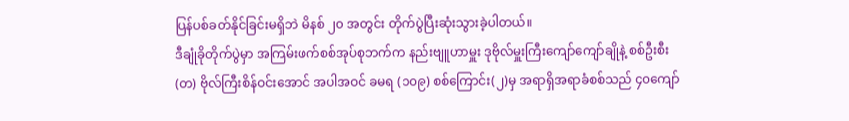ပြန်ပစ်ခတ်နိုင်ခြင်းမရှိဘဲ မိနစ် ၂၀ အတွင်း တိုက်ပွဲပြီးဆုံးသွားခဲ့ပါတယ်။
ဒီချုံခိုတိုက်ပွဲမှာ အကြမ်းဖက်စစ်အုပ်စုဘက်က နည်းဗျူဟာမှူး ဒုဗိုလ်မှူးကြီးကျော်ကျော်ချိုနဲ့ စစ်ဦးစီး(တ) ဗိုလ်ကြီးစိန်ဝင်းအောင် အပါအဝင် ခမရ (၁၀၉) စစ်ကြောင်း(၂)မှ အရာရှိအရာခံစစ်သည် ၄၀ကျော်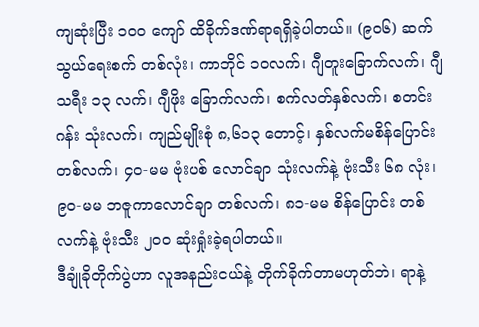ကျဆုံးပြီး ၁၀၀ ကျော် ထိခိုက်ဒဏ်ရာရရှိခဲ့ပါတယ်။ (၉၀၆) ဆက်သွယ်ရေးစက် တစ်လုံး၊ ကာဘိုင် ၁၀လက်၊ ဂျီတူးခြောက်လက်၊ ဂျီသရီး ၁၃ လက်၊ ဂျီဖိုး ခြောက်လက်၊ စက်လတ်နှစ်လက်၊ စတင်းဂန်း သုံးလက်၊ ကျည်မျိုးစုံ ၈,၆၁၃ တောင့်၊ နှစ်လက်မစိန်ပြောင်း တစ်လက်၊ ၄၀-မမ ဗုံးပစ် လောင်ချာ သုံးလက်နဲ့ ဗုံးသီး ၆၈ လုံး၊ ၉၀-မမ ဘဇူကာလောင်ချာ တစ်လက်၊ ၈၁-မမ စိန်ပြောင်း တစ်လက်နဲ့ ဗုံးသီး ၂၀၀ ဆုံးရှုံးခဲ့ရပါတယ်။
ဒီချုံခိုတိုက်ပွဲဟာ လူအနည်းငယ်နဲ့ တိုက်ခိုက်တာမဟုတ်ဘဲ၊ ရာနဲ့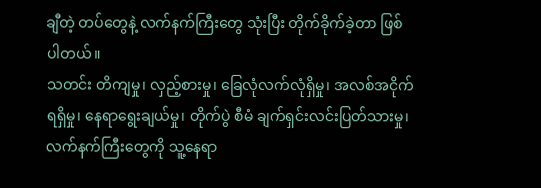ချီတဲ့ တပ်တွေနဲ့ လက်နက်ကြီးတွေ သုံးပြီး တိုက်ခိုက်ခဲ့တာ ဖြစ်ပါတယ်။
သတင်း တိကျမှု၊ လှည့်စားမှု၊ ခြေလုံလက်လုံရှိမှု၊ အလစ်အငိုက်ရရှိမှု၊ နေရာရွေးချယ်မှု၊ တိုက်ပွဲ စီမံ ချက်ရှင်းလင်းပြတ်သားမှု၊ လက်နက်ကြီးတွေကို သူ့နေရာ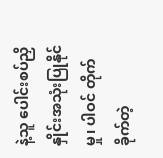နဲ့သူ ပေါင်းစပ်ညှိနှိုင်းအသုံးပြုနိုင်မှု၊ ပါဝင် တိုက်ခိုက်တဲ့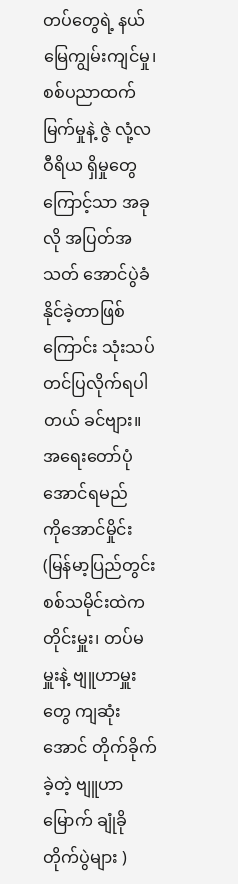တပ်တွေရဲ့ နယ်မြေကျွမ်းကျင်မှု၊ စစ်ပညာထက်မြက်မှုနဲ့ ဇွဲ လုံ့လ ဝီရိယ ရှိမှုတွေကြောင့်သာ အခုလို အပြတ်အသတ် အောင်ပွဲခံနိုင်ခဲ့တာဖြစ်ကြောင်း သုံးသပ်တင်ပြလိုက်ရပါတယ် ခင်ဗျား။
အရေးတော်ပုံ အောင်ရမည်
ကိုအောင်မှိုင်း
(မြန်မာ့ပြည်တွင်းစစ်သမိုင်းထဲက တိုင်းမှူး၊ တပ်မမှူးနဲ့ ဗျူဟာမှူးတွေ ကျဆုံးအောင် တိုက်ခိုက်ခဲ့တဲ့ ဗျူဟာမြောက် ချုံခိုတိုက်ပွဲများ )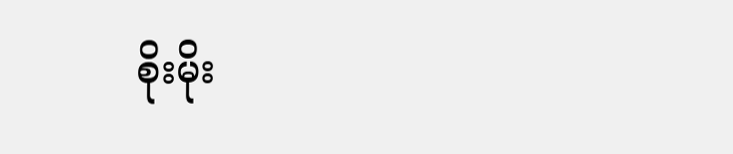စိုးမိုး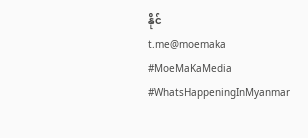နိုင်
t.me@moemaka
#MoeMaKaMedia
#WhatsHappeningInMyanmar